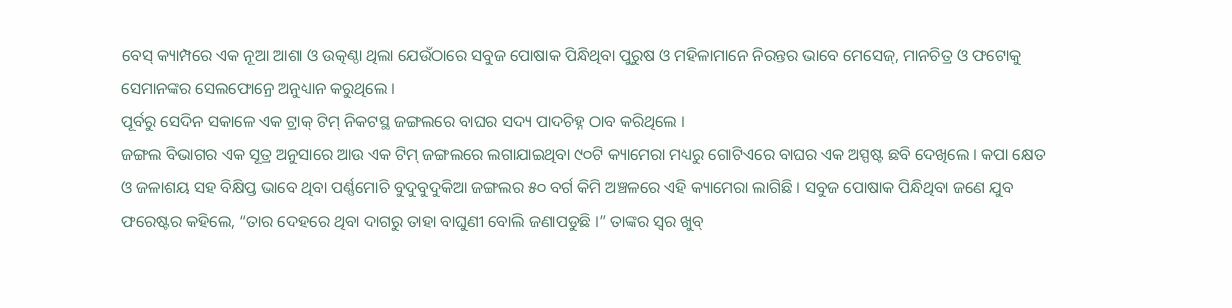ବେସ୍ କ୍ୟାମ୍ପରେ ଏକ ନୂଆ ଆଶା ଓ ଉତ୍କଣ୍ଠା ଥିଲା ଯେଉଁଠାରେ ସବୁଜ ପୋଷାକ ପିନ୍ଧିଥିବା ପୁରୁଷ ଓ ମହିଳାମାନେ ନିରନ୍ତର ଭାବେ ମେସେଜ୍, ମାନଚିତ୍ର ଓ ଫଟୋକୁ ସେମାନଙ୍କର ସେଲଫୋନ୍ରେ ଅନୁଧ୍ୟାନ କରୁଥିଲେ ।
ପୂର୍ବରୁ ସେଦିନ ସକାଳେ ଏକ ଟ୍ରାକ୍ ଟିମ୍ ନିକଟସ୍ଥ ଜଙ୍ଗଲରେ ବାଘର ସଦ୍ୟ ପାଦଚିହ୍ନ ଠାବ କରିଥିଲେ ।
ଜଙ୍ଗଲ ବିଭାଗର ଏକ ସୂତ୍ର ଅନୁସାରେ ଆଉ ଏକ ଟିମ୍ ଜଙ୍ଗଲରେ ଲଗାଯାଇଥିବା ୯୦ଟି କ୍ୟାମେରା ମଧ୍ୟରୁ ଗୋଟିଏରେ ବାଘର ଏକ ଅସ୍ପଷ୍ଟ ଛବି ଦେଖିଲେ । କପା କ୍ଷେତ ଓ ଜଳାଶୟ ସହ ବିକ୍ଷିପ୍ତ ଭାବେ ଥିବା ପର୍ଣ୍ଣମୋଚି ବୁଦୁବୁଦୁକିଆ ଜଙ୍ଗଲର ୫୦ ବର୍ଗ କିମି ଅଞ୍ଚଳରେ ଏହି କ୍ୟାମେରା ଲାଗିଛି । ସବୁଜ ପୋଷାକ ପିନ୍ଧିଥିବା ଜଣେ ଯୁବ ଫରେଷ୍ଟର କହିଲେ, “ତାର ଦେହରେ ଥିବା ଦାଗରୁ ତାହା ବାଘୁଣୀ ବୋଲି ଜଣାପଡୁଛି ।” ତାଙ୍କର ସ୍ୱର ଖୁବ୍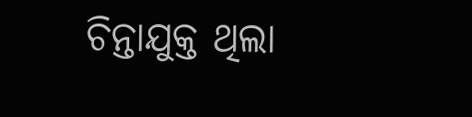ଚିନ୍ତାଯୁକ୍ତ ଥିଲା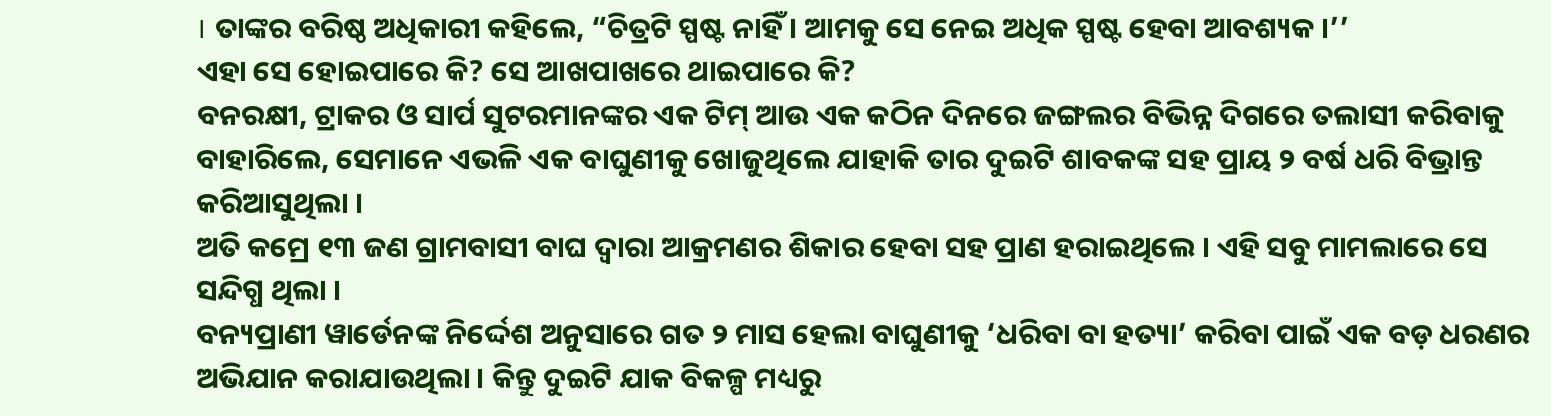। ତାଙ୍କର ବରିଷ୍ଠ ଅଧିକାରୀ କହିଲେ, “ଚିତ୍ରଟି ସ୍ପଷ୍ଟ ନାହିଁ । ଆମକୁ ସେ ନେଇ ଅଧିକ ସ୍ପଷ୍ଟ ହେବା ଆବଶ୍ୟକ ।’’
ଏହା ସେ ହୋଇପାରେ କି? ସେ ଆଖପାଖରେ ଥାଇପାରେ କି?
ବନରକ୍ଷୀ, ଟ୍ରାକର ଓ ସାର୍ପ ସୁଟରମାନଙ୍କର ଏକ ଟିମ୍ ଆଉ ଏକ କଠିନ ଦିନରେ ଜଙ୍ଗଲର ବିଭିନ୍ନ ଦିଗରେ ତଲାସୀ କରିବାକୁ ବାହାରିଲେ, ସେମାନେ ଏଭଳି ଏକ ବାଘୁଣୀକୁ ଖୋଜୁଥିଲେ ଯାହାକି ତାର ଦୁଇଟି ଶାବକଙ୍କ ସହ ପ୍ରାୟ ୨ ବର୍ଷ ଧରି ବିଭ୍ରାନ୍ତ କରିଆସୁଥିଲା ।
ଅତି କମ୍ରେ ୧୩ ଜଣ ଗ୍ରାମବାସୀ ବାଘ ଦ୍ୱାରା ଆକ୍ରମଣର ଶିକାର ହେବା ସହ ପ୍ରାଣ ହରାଇଥିଲେ । ଏହି ସବୁ ମାମଲାରେ ସେ ସନ୍ଦିଗ୍ଧ ଥିଲା ।
ବନ୍ୟପ୍ରାଣୀ ୱାର୍ଡେନଙ୍କ ନିର୍ଦ୍ଦେଶ ଅନୁସାରେ ଗତ ୨ ମାସ ହେଲା ବାଘୁଣୀକୁ ‘ଧରିବା ବା ହତ୍ୟା’ କରିବା ପାଇଁ ଏକ ବଡ଼ ଧରଣର ଅଭିଯାନ କରାଯାଉଥିଲା । କିନ୍ତୁ ଦୁଇଟି ଯାକ ବିକଳ୍ପ ମଧ୍ୟରୁ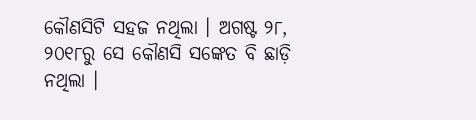କୌଣସିଟି ସହଜ ନଥିଲା । ଅଗଷ୍ଟ ୨୮, ୨୦୧୮ରୁ ସେ କୌଣସି ସଙ୍କେତ ବି ଛାଡ଼ି ନଥିଲା ।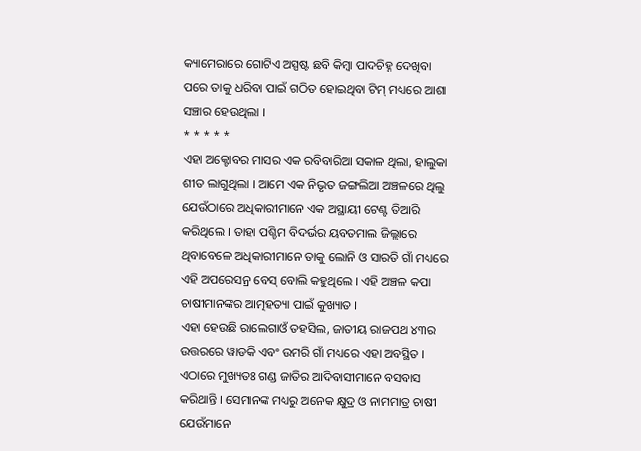କ୍ୟାମେରାରେ ଗୋଟିଏ ଅସ୍ପଷ୍ଟ ଛବି କିମ୍ବା ପାଦଚିହ୍ନ ଦେଖିବା ପରେ ତାକୁ ଧରିବା ପାଇଁ ଗଠିତ ହୋଇଥିବା ଟିମ୍ ମଧ୍ୟରେ ଆଶା ସଞ୍ଚାର ହେଉଥିଲା ।
* * * * *
ଏହା ଅକ୍ଟୋବର ମାସର ଏକ ରବିବାରିଆ ସକାଳ ଥିଲା, ହାଲୁକା ଶୀତ ଲାଗୁଥିଲା । ଆମେ ଏକ ନିଭୃତ ଜଙ୍ଗଲିଆ ଅଞ୍ଚଳରେ ଥିଲୁ ଯେଉଁଠାରେ ଅଧିକାରୀମାନେ ଏକ ଅସ୍ଥାୟୀ ଟେଣ୍ଟ ତିଆରି କରିଥିଲେ । ତାହା ପଶ୍ଚିମ ବିଦର୍ଭର ୟବତମାଲ ଜିଲ୍ଲାରେ ଥିବାବେଳେ ଅଧିକାରୀମାନେ ତାକୁ ଲୋନି ଓ ସାରତି ଗାଁ ମଧ୍ୟରେ ଏହି ଅପରେସନ୍ର ବେସ୍ ବୋଲି କହୁଥିଲେ । ଏହି ଅଞ୍ଚଳ କପା ଚାଷୀମାନଙ୍କର ଆତ୍ମହତ୍ୟା ପାଇଁ କୁଖ୍ୟାତ ।
ଏହା ହେଉଛି ରାଲେଗାଓଁ ତହସିଲ, ଜାତୀୟ ରାଜପଥ ୪୩ର ଉତ୍ତରରେ ୱାଡକି ଏବଂ ଉମରି ଗାଁ ମଧ୍ୟରେ ଏହା ଅବସ୍ଥିତ । ଏଠାରେ ମୁଖ୍ୟତଃ ଗଣ୍ଡ ଜାତିର ଆଦିବାସୀମାନେ ବସବାସ କରିଥାନ୍ତି । ସେମାନଙ୍କ ମଧ୍ୟରୁ ଅନେକ କ୍ଷୁଦ୍ର ଓ ନାମମାତ୍ର ଚାଷୀ ଯେଉଁମାନେ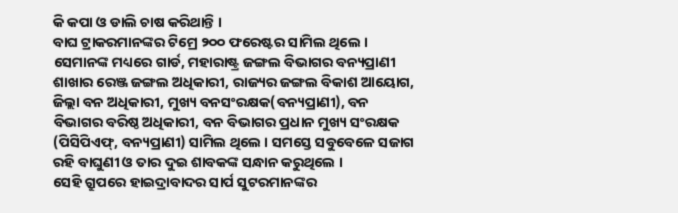କି କପା ଓ ଡାଲି ଚାଷ କରିଥାନ୍ତି ।
ବାଘ ଟ୍ରାକରମାନଙ୍କର ଟିମ୍ରେ ୨୦୦ ଫରେଷ୍ଟର ସାମିଲ ଥିଲେ । ସେମାନଙ୍କ ମଧ୍ୟରେ ଗାର୍ଡ, ମହାରାଷ୍ଟ୍ର ଜଙ୍ଗଲ ବିଭାଗର ବନ୍ୟପ୍ରାଣୀ ଶାଖାର ରେଞ୍ଜ ଜଙ୍ଗଲ ଅଧିକାରୀ, ରାଜ୍ୟର ଜଙ୍ଗଲ ବିକାଶ ଆୟୋଗ, ଜିଲ୍ଲା ବନ ଅଧିକାରୀ, ମୁଖ୍ୟ ବନସଂରକ୍ଷକ(ବନ୍ୟପ୍ରାଣୀ), ବନ ବିଭାଗର ବରିଷ୍ଠ ଅଧିକାରୀ, ବନ ବିଭାଗର ପ୍ରଧାନ ମୁଖ୍ୟ ସଂରକ୍ଷକ (ପିସିପିଏଫ୍, ବନ୍ୟପ୍ରାଣୀ) ସାମିଲ ଥିଲେ । ସମସ୍ତେ ସବୁବେଳେ ସଜାଗ ରହି ବାଘୁଣୀ ଓ ତାର ଦୁଇ ଶାବକଙ୍କ ସନ୍ଧାନ କରୁଥିଲେ ।
ସେହି ଗ୍ରୁପରେ ହାଇଦ୍ରାବାଦର ସାର୍ପ ସୁଟରମାନଙ୍କର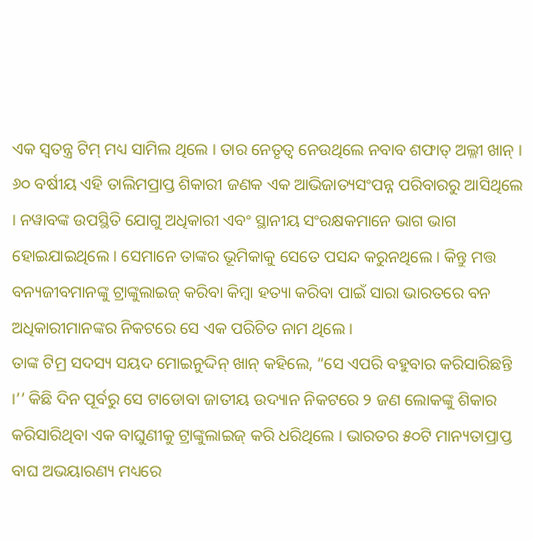ଏକ ସ୍ୱତନ୍ତ୍ର ଟିମ୍ ମଧ୍ୟ ସାମିଲ ଥିଲେ । ତାର ନେତୃତ୍ୱ ନେଉଥିଲେ ନବାବ ଶଫାତ୍ ଅଲ୍ଳୀ ଖାନ୍ । ୬୦ ବର୍ଷୀୟ ଏହି ତାଲିମପ୍ରାପ୍ତ ଶିକାରୀ ଜଣକ ଏକ ଆଭିଜାତ୍ୟସଂପନ୍ନ ପରିବାରରୁ ଆସିଥିଲେ । ନୱାବଙ୍କ ଉପସ୍ଥିତି ଯୋଗୁ ଅଧିକାରୀ ଏବଂ ସ୍ଥାନୀୟ ସଂରକ୍ଷକମାନେ ଭାଗ ଭାଗ ହୋଇଯାଇଥିଲେ । ସେମାନେ ତାଙ୍କର ଭୂମିକାକୁ ସେତେ ପସନ୍ଦ କରୁନଥିଲେ । କିନ୍ତୁ ମତ୍ତ ବନ୍ୟଜୀବମାନଙ୍କୁ ଟ୍ରାଙ୍କୁଲାଇଜ୍ କରିବା କିମ୍ବା ହତ୍ୟା କରିବା ପାଇଁ ସାରା ଭାରତରେ ବନ ଅଧିକାରୀମାନଙ୍କର ନିକଟରେ ସେ ଏକ ପରିଚିତ ନାମ ଥିଲେ ।
ତାଙ୍କ ଟିମ୍ର ସଦସ୍ୟ ସୟଦ ମୋଇନୁଦ୍ଦିନ୍ ଖାନ୍ କହିଲେ, “ସେ ଏପରି ବହୁବାର କରିସାରିଛନ୍ତି ।’’ କିଛି ଦିନ ପୂର୍ବରୁ ସେ ଟାଡୋବା ଜାତୀୟ ଉଦ୍ୟାନ ନିକଟରେ ୨ ଜଣ ଲୋକଙ୍କୁ ଶିକାର କରିସାରିଥିବା ଏକ ବାଘୁଣୀକୁ ଟ୍ରାଙ୍କୁଲାଇଜ୍ କରି ଧରିଥିଲେ । ଭାରତର ୫୦ଟି ମାନ୍ୟତାପ୍ରାପ୍ତ ବାଘ ଅଭୟାରଣ୍ୟ ମଧ୍ୟରେ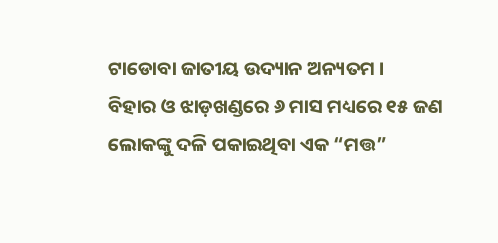ଟାଡୋବା ଜାତୀୟ ଉଦ୍ୟାନ ଅନ୍ୟତମ ।
ବିହାର ଓ ଝାଡ଼ଖଣ୍ଡରେ ୬ ମାସ ମଧ୍ୟରେ ୧୫ ଜଣ ଲୋକଙ୍କୁ ଦଳି ପକାଇଥିବା ଏକ “ମତ୍ତ”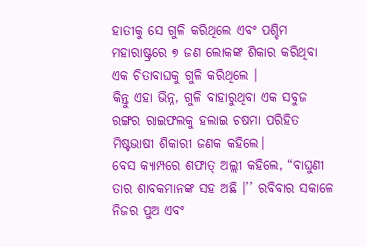ହାତୀକୁ ସେ ଗୁଳି କରିଥିଲେ ଏବଂ ପଶ୍ଚିମ ମହାରାଷ୍ଟ୍ରରେ ୭ ଜଣ ଲୋକଙ୍କ ଶିକାର କରିଥିବା ଏକ ଚିତାବାଘକୁ ଗୁଳି କରିଥିଲେ ।
କିନ୍ତୁ ଏହା ଭିନ୍ନ, ଗୁଳି ବାହାରୁଥିବା ଏକ ସବୁଜ ରଙ୍ଗର ରାଇଫଲକୁ ହଲାଇ ଚଷମା ପରିହିତ ମିଷ୍ଟଭାଷୀ ଶିକାରୀ ଜଣକ କହିଲେ।
ବେସ କ୍ୟାମ୍ପରେ ଶଫାତ୍ ଅଲ୍ଲୀ କହିଲେ, “ବାଘୁଣୀ ତାର ଶାବକମାନଙ୍କ ସହ ଅଛି ।’’ ରବିବାର ସକାଳେ ନିଜର ପୁଅ ଏବଂ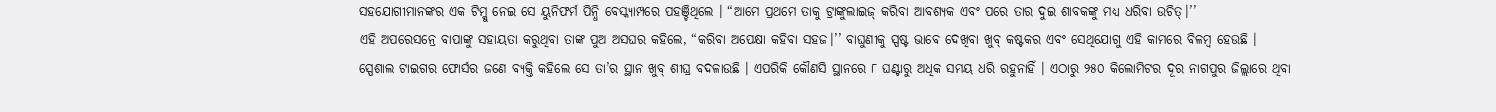ସହଯୋଗୀମାନଙ୍କର ଏକ ଟିମ୍କୁ ନେଇ ସେ ୟୁନିଫର୍ମ ପିନ୍ଧି ବେସ୍କ୍ୟାମ୍ପରେ ପହଞ୍ଚିଥିଲେ । “ଆମେ ପ୍ରଥମେ ତାକୁ ଟ୍ରାଙ୍କୁଲାଇଜ୍ କରିବା ଆବଶ୍ୟକ ଏବଂ ପରେ ତାର ଦୁଇ ଶାବକଙ୍କୁ ମଧ୍ୟ ଧରିବା ଉଚିତ୍।’’
ଏହି ଅପରେସନ୍ରେ ବାପାଙ୍କୁ ସହାୟତା କରୁଥିବା ତାଙ୍କ ପୁଅ ଅସଘର କହିଲେ, “କରିବା ଅପେକ୍ଷା କହିବା ସହଜ।’’ ବାଘୁଣୀକୁ ସ୍ପଷ୍ଟ ଭାବେ ଦେଖିବା ଖୁବ୍ କଷ୍ଟକର ଏବଂ ସେଥିଯୋଗୁ ଏହି କାମରେ ବିଳମ୍ବ ହେଉଛି ।
ସ୍ପେଶାଲ ଟାଇଗର ଫୋର୍ସର ଜଣେ ବ୍ୟକ୍ତି କହିଲେ ସେ ତା’ର ସ୍ଥାନ ଖୁବ୍ ଶୀଘ୍ର ବଦଳାଉଛି । ଏପରିକି କୌଣସି ସ୍ଥାନରେ ୮ ଘଣ୍ଟାରୁ ଅଧିକ ସମୟ ଧରି ରହୁନାହିଁ । ଏଠାରୁ ୨୫୦ କିଲୋମିଟର ଦୂର ନାଗପୁର ଜିଲ୍ଲାରେ ଥିବା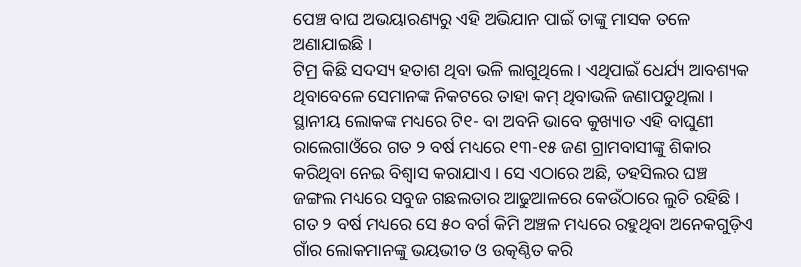ପେଞ୍ଚ ବାଘ ଅଭୟାରଣ୍ୟରୁ ଏହି ଅଭିଯାନ ପାଇଁ ତାଙ୍କୁ ମାସକ ତଳେ ଅଣାଯାଇଛି ।
ଟିମ୍ର କିଛି ସଦସ୍ୟ ହତାଶ ଥିବା ଭଳି ଲାଗୁଥିଲେ । ଏଥିପାଇଁ ଧେର୍ଯ୍ୟ ଆବଶ୍ୟକ ଥିବାବେଳେ ସେମାନଙ୍କ ନିକଟରେ ତାହା କମ୍ ଥିବାଭଳି ଜଣାପଡୁଥିଲା ।
ସ୍ଥାନୀୟ ଲୋକଙ୍କ ମଧ୍ୟରେ ଟି୧- ବା ଅବନି ଭାବେ କୁଖ୍ୟାତ ଏହି ବାଘୁଣୀ ରାଲେଗାଓଁରେ ଗତ ୨ ବର୍ଷ ମଧ୍ୟରେ ୧୩-୧୫ ଜଣ ଗ୍ରାମବାସୀଙ୍କୁ ଶିକାର କରିଥିବା ନେଇ ବିଶ୍ୱାସ କରାଯାଏ । ସେ ଏଠାରେ ଅଛି, ତହସିଲର ଘଞ୍ଚ ଜଙ୍ଗଲ ମଧ୍ୟରେ ସବୁଜ ଗଛଲତାର ଆଢୁଆଳରେ କେଉଁଠାରେ ଲୁଚି ରହିଛି ।
ଗତ ୨ ବର୍ଷ ମଧ୍ୟରେ ସେ ୫୦ ବର୍ଗ କିମି ଅଞ୍ଚଳ ମଧ୍ୟରେ ରହୁଥିବା ଅନେକଗୁଡ଼ିଏ ଗାଁର ଲୋକମାନଙ୍କୁ ଭୟଭୀତ ଓ ଉତ୍କଣ୍ଠିତ କରି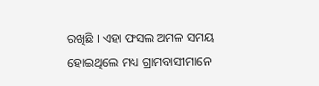ରଖିଛି । ଏହା ଫସଲ ଅମଳ ସମୟ ହୋଇଥିଲେ ମଧ୍ୟ ଗ୍ରାମବାସୀମାନେ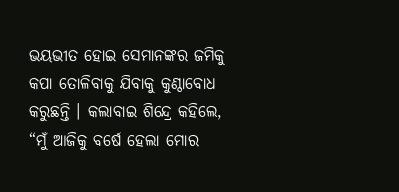ଭୟଭୀତ ହୋଇ ସେମାନଙ୍କର ଜମିକୁ କପା ତୋଳିବାକୁ ଯିବାକୁ କୁଣ୍ଠାବୋଧ କରୁଛନ୍ତି । କଲାବାଇ ଶିନ୍ଦ୍ରେ କହିଲେ, “ମୁଁ ଆଜିକୁ ବର୍ଷେ ହେଲା ମୋର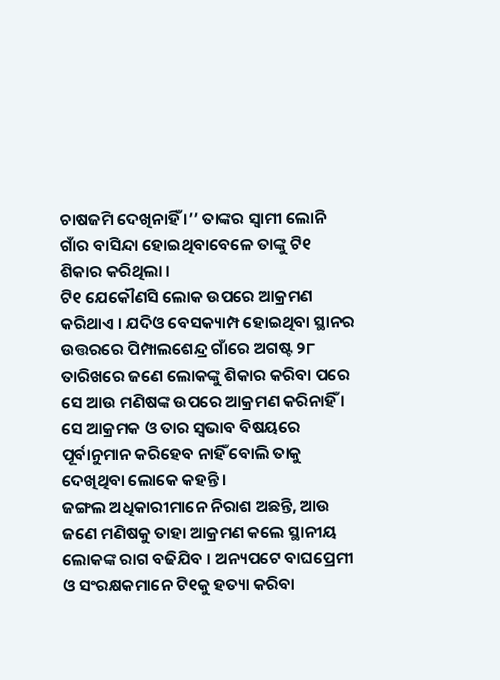ଚାଷଜମି ଦେଖିନାହିଁ ।’’ ତାଙ୍କର ସ୍ୱାମୀ ଲୋନି ଗାଁର ବାସିନ୍ଦା ହୋଇଥିବାବେଳେ ତାଙ୍କୁ ଟି୧ ଶିକାର କରିଥିଲା ।
ଟି୧ ଯେକୌଣସି ଲୋକ ଉପରେ ଆକ୍ରମଣ କରିଥାଏ । ଯଦିଓ ବେସକ୍ୟାମ୍ପ ହୋଇଥିବା ସ୍ଥାନର ଉତ୍ତରରେ ପିମ୍ପାଲଶେନ୍ଦ୍ର ଗାଁରେ ଅଗଷ୍ଟ ୨୮ ତାରିଖରେ ଜଣେ ଲୋକଙ୍କୁ ଶିକାର କରିବା ପରେ ସେ ଆଉ ମଣିଷଙ୍କ ଉପରେ ଆକ୍ରମଣ କରିନାହିଁ । ସେ ଆକ୍ରମକ ଓ ତାର ସ୍ୱଭାବ ବିଷୟରେ ପୂର୍ବାନୁମାନ କରିହେବ ନାହିଁ ବୋଲି ତାକୁ ଦେଖିଥିବା ଲୋକେ କହନ୍ତି ।
ଜଙ୍ଗଲ ଅଧିକାରୀମାନେ ନିରାଶ ଅଛନ୍ତି, ଆଉ ଜଣେ ମଣିଷକୁ ତାହା ଆକ୍ରମଣ କଲେ ସ୍ଥାନୀୟ ଲୋକଙ୍କ ରାଗ ବଢିଯିବ । ଅନ୍ୟପଟେ ବାଘପ୍ରେମୀ ଓ ସଂରକ୍ଷକମାନେ ଟି୧କୁ ହତ୍ୟା କରିବା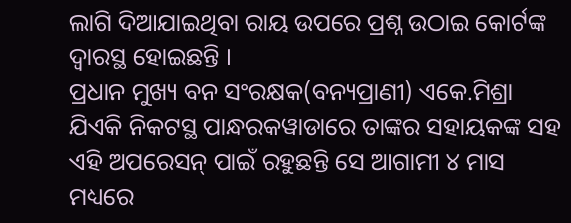ଲାଗି ଦିଆଯାଇଥିବା ରାୟ ଉପରେ ପ୍ରଶ୍ନ ଉଠାଇ କୋର୍ଟଙ୍କ ଦ୍ୱାରସ୍ଥ ହୋଇଛନ୍ତି ।
ପ୍ରଧାନ ମୁଖ୍ୟ ବନ ସଂରକ୍ଷକ(ବନ୍ୟପ୍ରାଣୀ) ଏକେ.ମିଶ୍ରା ଯିଏକି ନିକଟସ୍ଥ ପାନ୍ଧରକୱାଡାରେ ତାଙ୍କର ସହାୟକଙ୍କ ସହ ଏହି ଅପରେସନ୍ ପାଇଁ ରହୁଛନ୍ତି ସେ ଆଗାମୀ ୪ ମାସ ମଧ୍ୟରେ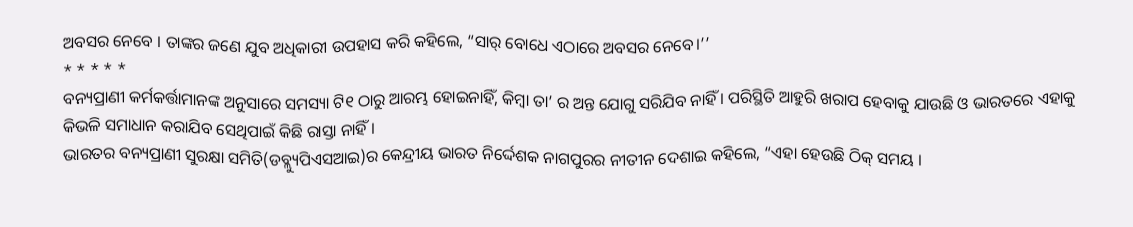ଅବସର ନେବେ । ତାଙ୍କର ଜଣେ ଯୁବ ଅଧିକାରୀ ଉପହାସ କରି କହିଲେ, “ସାର୍ ବୋଧେ ଏଠାରେ ଅବସର ନେବେ।’’
* * * * *
ବନ୍ୟପ୍ରାଣୀ କର୍ମକର୍ତ୍ତାମାନଙ୍କ ଅନୁସାରେ ସମସ୍ୟା ଟି୧ ଠାରୁ ଆରମ୍ଭ ହୋଇନାହିଁ, କିମ୍ବା ତା’ ର ଅନ୍ତ ଯୋଗୁ ସରିଯିବ ନାହିଁ । ପରିସ୍ଥିତି ଆହୁରି ଖରାପ ହେବାକୁ ଯାଉଛି ଓ ଭାରତରେ ଏହାକୁ କିଭଳି ସମାଧାନ କରାଯିବ ସେଥିପାଇଁ କିଛି ରାସ୍ତା ନାହିଁ ।
ଭାରତର ବନ୍ୟପ୍ରାଣୀ ସୁରକ୍ଷା ସମିତି(ଡବ୍ଲ୍ୟୁପିଏସଆଇ)ର କେନ୍ଦ୍ରୀୟ ଭାରତ ନିର୍ଦ୍ଦେଶକ ନାଗପୁରର ନୀତୀନ ଦେଶାଇ କହିଲେ, “ଏହା ହେଉଛି ଠିକ୍ ସମୟ ।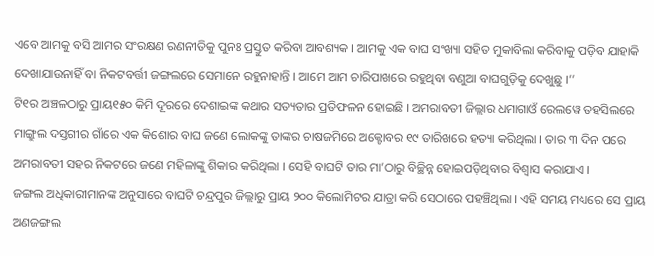ଏବେ ଆମକୁ ବସି ଆମର ସଂରକ୍ଷଣ ରଣନୀତିକୁ ପୁନଃ ପ୍ରସ୍ତୁତ କରିବା ଆବଶ୍ୟକ । ଆମକୁ ଏକ ବାଘ ସଂଖ୍ୟା ସହିତ ମୁକାବିଲା କରିବାକୁ ପଡ଼ିବ ଯାହାକି ଦେଖାଯାଉନାହିଁ ବା ନିକଟବର୍ତ୍ତୀ ଜଙ୍ଗଲରେ ସେମାନେ ରହୁନାହାନ୍ତି । ଆମେ ଆମ ଚାରିପାଖରେ ରହୁଥିବା ବଣୁଆ ବାଘଗୁଡ଼ିକୁ ଦେଖୁଛୁ ।’’
ଟି୧ର ଅଞ୍ଚଳଠାରୁ ପ୍ରାୟ୧୫୦ କିମି ଦୂରରେ ଦେଶାଇଙ୍କ କଥାର ସତ୍ୟତାର ପ୍ରତିଫଳନ ହୋଇଛି । ଅମରାବତୀ ଜିଲ୍ଲାର ଧମାଗାଓଁ ରେଲୱେ ତହସିଲରେ ମାଙ୍ଗ୍ରୁଲ ଦସ୍ତଗୀର ଗାଁରେ ଏକ କିଶୋର ବାଘ ଜଣେ ଲୋକଙ୍କୁ ତାଙ୍କର ଚାଷଜମିରେ ଅକ୍ଟୋବର ୧୯ ତାରିଖରେ ହତ୍ୟା କରିଥିଲା । ତାର ୩ ଦିନ ପରେ ଅମରାବତୀ ସହର ନିକଟରେ ଜଣେ ମହିଳାଙ୍କୁ ଶିକାର କରିଥିଲା । ସେହି ବାଘଟି ତାର ମା’ଠାରୁ ବିଚ୍ଛିନ୍ନ ହୋଇପଡ଼ିଥିବାର ବିଶ୍ୱାସ କରାଯାଏ ।
ଜଙ୍ଗଲ ଅଧିକାରୀମାନଙ୍କ ଅନୁସାରେ ବାଘଟି ଚନ୍ଦ୍ରପୁର ଜିଲ୍ଲାରୁ ପ୍ରାୟ ୨୦୦ କିଲୋମିଟର ଯାତ୍ରା କରି ସେଠାରେ ପହଞ୍ଚିଥିଲା । ଏହି ସମୟ ମଧ୍ୟରେ ସେ ପ୍ରାୟ ଅଣଜଙ୍ଗଲ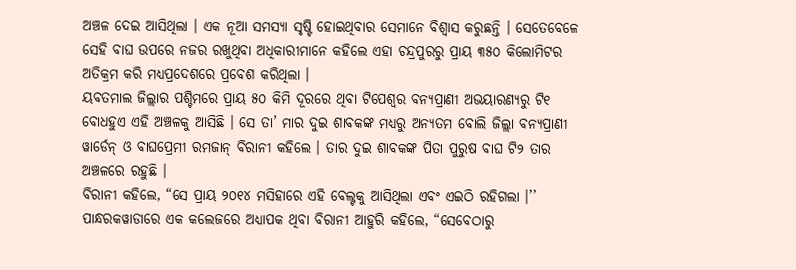ଅଞ୍ଚଳ ଦେଇ ଆସିଥିଲା । ଏକ ନୂଆ ସମସ୍ୟା ସୃଷ୍ଟି ହୋଇଥିବାର ସେମାନେ ବିଶ୍ୱାସ କରୁଛନ୍ତି । ସେତେବେଳେ ସେହି ବାଘ ଉପରେ ନଜର ରଖୁଥିବା ଅଧିକାରୀମାନେ କହିଲେ ଏହା ଚନ୍ଦ୍ରପୁରରୁ ପ୍ରାୟ ୩୫୦ କିଲୋମିଟର ଅତିକ୍ରମ କରି ମଧ୍ୟପ୍ରଦେଶରେ ପ୍ରବେଶ କରିଥିଲା ।
ୟବତମାଲ ଜିଲ୍ଲାର ପଶ୍ଚିମରେ ପ୍ରାୟ ୫୦ କିମି ଦୂରରେ ଥିବା ଟିପେଶ୍ୱର ବନ୍ୟପ୍ରାଣୀ ଅଭୟାରଣ୍ୟରୁ ଟି୧ ବୋଧହୁଏ ଏହି ଅଞ୍ଚଳକୁ ଆସିଛି । ସେ ତା’ ମାର ଦୁଇ ଶାବକଙ୍କ ମଧ୍ୟରୁ ଅନ୍ୟତମ ବୋଲି ଜିଲ୍ଲା ବନ୍ୟପ୍ରାଣୀ ୱାର୍ଡେନ୍ ଓ ବାଘପ୍ରେମୀ ରମଜାନ୍ ବିରାନୀ କହିଲେ । ତାର ଦୁଇ ଶାବକଙ୍କ ପିତା ପୁରୁଷ ବାଘ ଟି୨ ତାର ଅଞ୍ଚଳରେ ରହୁଛି ।
ବିରାନୀ କହିଲେ, “ସେ ପ୍ରାୟ ୨୦୧୪ ମସିହାରେ ଏହି ବେଲ୍ଟକୁ ଆସିଥିଲା ଏବଂ ଏଇଠି ରହିଗଲା ।’’ ପାନ୍ଧରକୱାଡାରେ ଏକ କଲେଜରେ ଅଧ୍ୟାପକ ଥିବା ବିରାନୀ ଆହୁରି କହିଲେ, “ସେବେଠାରୁ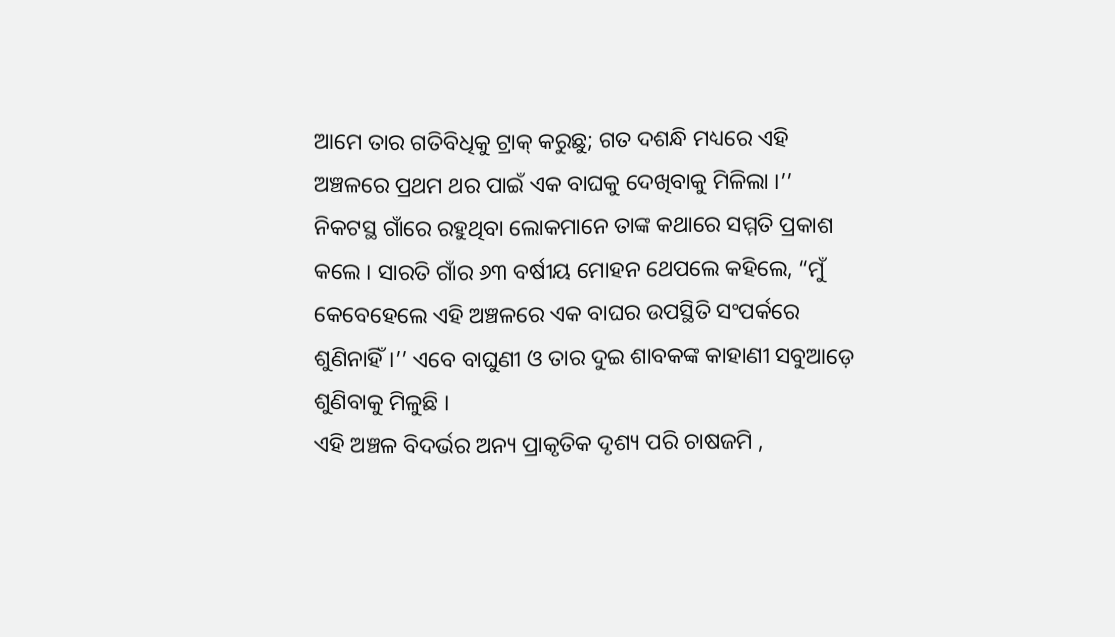ଆମେ ତାର ଗତିବିଧିକୁ ଟ୍ରାକ୍ କରୁଛୁ; ଗତ ଦଶନ୍ଧି ମଧ୍ୟରେ ଏହି ଅଞ୍ଚଳରେ ପ୍ରଥମ ଥର ପାଇଁ ଏକ ବାଘକୁ ଦେଖିବାକୁ ମିଳିଲା ।’’
ନିକଟସ୍ଥ ଗାଁରେ ରହୁଥିବା ଲୋକମାନେ ତାଙ୍କ କଥାରେ ସମ୍ମତି ପ୍ରକାଶ କଲେ । ସାରତି ଗାଁର ୬୩ ବର୍ଷୀୟ ମୋହନ ଥେପଲେ କହିଲେ, “ମୁଁ କେବେହେଲେ ଏହି ଅଞ୍ଚଳରେ ଏକ ବାଘର ଉପସ୍ଥିତି ସଂପର୍କରେ ଶୁଣିନାହିଁ।’’ ଏବେ ବାଘୁଣୀ ଓ ତାର ଦୁଇ ଶାବକଙ୍କ କାହାଣୀ ସବୁଆଡ଼େ ଶୁଣିବାକୁ ମିଳୁଛି ।
ଏହି ଅଞ୍ଚଳ ବିଦର୍ଭର ଅନ୍ୟ ପ୍ରାକୃତିକ ଦୃଶ୍ୟ ପରି ଚାଷଜମି ,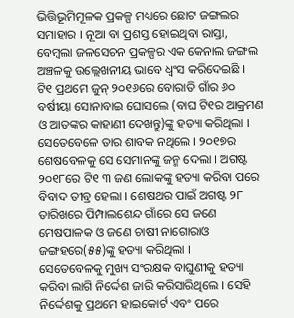ଭିତ୍ତିଭୂମିମୂଳକ ପ୍ରକଳ୍ପ ମଧ୍ୟରେ ଛୋଟ ଜଙ୍ଗଲର ସମାହାର । ନୂଆ ବା ପ୍ରଶସ୍ତ ହୋଇଥିବା ରାସ୍ତା, ବେମ୍ବଲା ଜଳସେଚନ ପ୍ରକଳ୍ପର ଏକ କେନାଲ ଜଙ୍ଗଲ ଅଞ୍ଚଳକୁ ଉଲ୍ଲେଖନୀୟ ଭାବେ ଧ୍ୱଂସ କରିଦେଇଛି ।
ଟି୧ ପ୍ରଥମେ ଜୁନ୍ ୨୦୧୬ରେ ବୋରାତି ଗାଁର ୬୦ ବର୍ଷୀୟା ସୋନାବାଇ ଘୋସଲେ (ବାଘ ଟି୧ର ଆକ୍ରମଣ ଓ ଆତଙ୍କର କାହାଣୀ ଦେଖନ୍ତୁ)ଙ୍କୁ ହତ୍ୟା କରିଥିଲା । ସେତେବେଳେ ତାର ଶାବକ ନଥିଲେ । ୨୦୧୭ର ଶେଷବେଳକୁ ସେ ସେମାନଙ୍କୁ ଜନ୍ମ ଦେଲା । ଅଗଷ୍ଟ ୨୦୧୮ରେ ଟି୧ ୩ ଜଣ ଲୋକଙ୍କୁ ହତ୍ୟା କରିବା ପରେ ବିବାଦ ତୀବ୍ର ହେଲା । ଶେଷଥର ପାଇଁ ଅଗଷ୍ଟ ୨୮ ତାରିଖରେ ପିମ୍ପାଲଶେନ୍ଦ ଗାଁରେ ସେ ଜଣେ ମେଷପାଳକ ଓ ଜଣେ ଚାଷୀ ନାଗୋରାଓ ଜଙ୍ଗହରେ(୫୫)ଙ୍କୁ ହତ୍ୟା କରିଥିଲା ।
ସେତେବେଳକୁ ମୁଖ୍ୟ ସଂରକ୍ଷକ ବାଘୁଣୀକୁ ହତ୍ୟା କରିବା ଲାଗି ନିର୍ଦ୍ଦେଶ ଜାରି କରିସାରିଥିଲେ । ସେହି ନିର୍ଦ୍ଦେଶକୁ ପ୍ରଥମେ ହାଇକୋର୍ଟ ଏବଂ ପରେ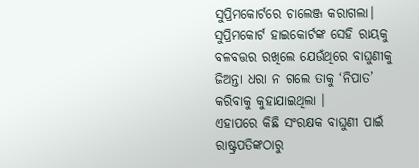ସୁପ୍ରିମକୋର୍ଟରେ ଚାଲେଞ୍ଜ କରାଗଲା। ସୁପ୍ରିମକୋର୍ଟ ହାଇକୋର୍ଟଙ୍କ ସେହି ରାୟକୁ ବଳବତ୍ତର ରଖିଲେ ଯେଉଁଥିରେ ବାଘୁଣୀକୁ ଜିଅନ୍ତା ଧରା ନ ଗଲେ ତାକୁ ‘ନିପାତ’ କରିବାକୁ କୁହାଯାଇଥିଲା ।
ଏହାପରେ କିଛି ସଂରକ୍ଷକ ବାଘୁଣୀ ପାଇଁ ରାଷ୍ଟ୍ରପତିଙ୍କଠାରୁ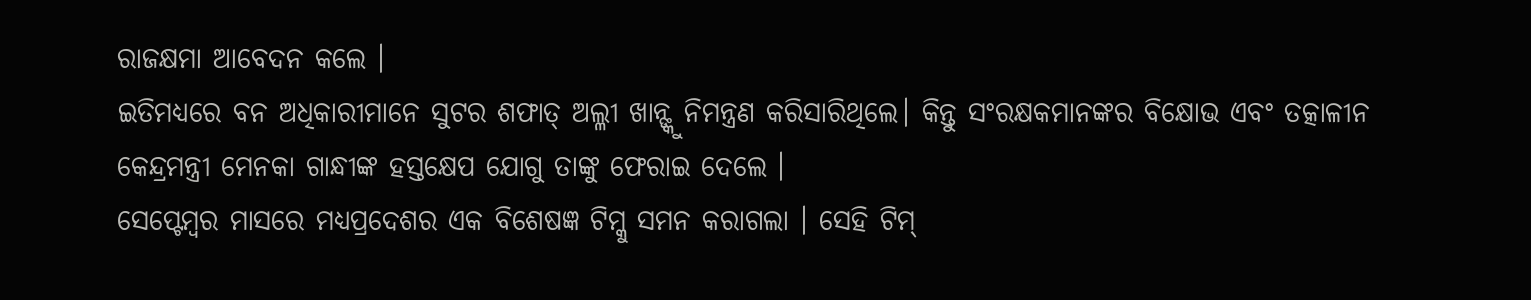ରାଜକ୍ଷମା ଆବେଦନ କଲେ ।
ଇତିମଧ୍ୟରେ ବନ ଅଧିକାରୀମାନେ ସୁଟର ଶଫାତ୍ ଅଲ୍ଳୀ ଖାନ୍ଙ୍କୁ ନିମନ୍ତ୍ରଣ କରିସାରିଥିଲେ। କିନ୍ତୁ ସଂରକ୍ଷକମାନଙ୍କର ବିକ୍ଷୋଭ ଏବଂ ତତ୍କାଳୀନ କେନ୍ଦ୍ରମନ୍ତ୍ରୀ ମେନକା ଗାନ୍ଧୀଙ୍କ ହସ୍ତକ୍ଷେପ ଯୋଗୁ ତାଙ୍କୁ ଫେରାଇ ଦେଲେ ।
ସେପ୍ଟେମ୍ବର ମାସରେ ମଧ୍ୟପ୍ରଦେଶର ଏକ ବିଶେଷଜ୍ଞ ଟିମ୍କୁ ସମନ କରାଗଲା । ସେହି ଟିମ୍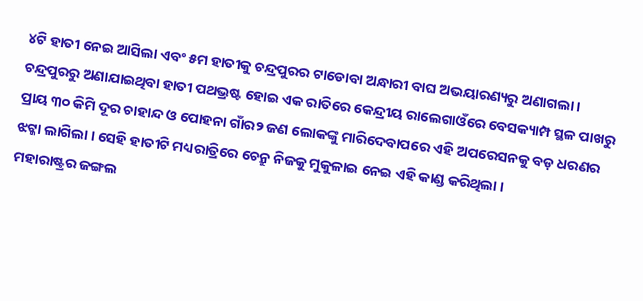୪ଟି ହାତୀ ନେଇ ଆସିଲା ଏବଂ ୫ମ ହାତୀକୁ ଚନ୍ଦ୍ରପୁରର ଟାଡୋବା ଅନ୍ଧାରୀ ବାଘ ଅଭୟାରଣ୍ୟରୁ ଅଣାଗଲା ।
ଚନ୍ଦ୍ରପୁରରୁ ଅଣାଯାଇଥିବା ହାତୀ ପଥଭ୍ରଷ୍ଟ ହୋଇ ଏକ ରାତିରେ କେନ୍ଦ୍ରୀୟ ରାଲେଗାଓଁରେ ବେସକ୍ୟାମ୍ପ ସ୍ଥଳ ପାଖରୁ ପ୍ରାୟ ୩୦ କିମି ଦୂର ଚାହାନ୍ଦ ଓ ପୋହନା ଗାଁର୨ ଜଣ ଲୋକଙ୍କୁ ମାରିଦେବାପରେ ଏହି ଅପରେସନକୁ ବଡ଼ ଧରଣର ଝଟ୍କା ଲାଗିଲା । ସେହି ହାତୀଟି ମଧ୍ୟରାତ୍ରିରେ ଚେନ୍ରୁ ନିଜକୁ ମୁକୁଳାଇ ନେଇ ଏହି କାଣ୍ଡ କରିଥିଲା ।
ମହାରାଷ୍ଟ୍ରର ଜଙ୍ଗଲ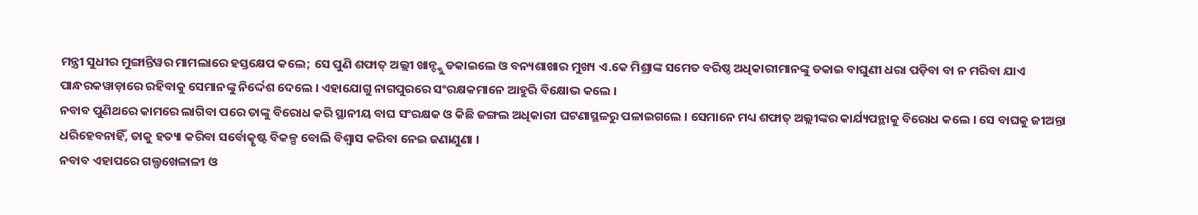ମନ୍ତ୍ରୀ ସୁଧୀର ମୁଙ୍ଗାନ୍ତିୱର ମାମଲାରେ ହସ୍ତକ୍ଷେପ କଲେ; ସେ ପୁଣି ଶଫାତ୍ ଅଲ୍ଲୀ ଖାନ୍ଙ୍କୁ ଡକାଇଲେ ଓ ବନ୍ୟଶାଖାର ମୁଖ୍ୟ ଏ.କେ ମିଶ୍ରାଙ୍କ ସମେତ ବରିଷ୍ଠ ଅଧିକାରୀମାନଙ୍କୁ ଡକାଇ ବାଘୁଣୀ ଧରା ପଡ଼ିବା ବା ନ ମରିବା ଯାଏ ପାନ୍ଧରକୱାଡ଼ାରେ ରହିବାକୁ ସେମାନଙ୍କୁ ନିର୍ଦ୍ଦେଶ ଦେଲେ । ଏହାଯୋଗୁ ନାଗପୁରରେ ସଂରକ୍ଷକମାନେ ଆହୁରି ବିକ୍ଷୋଭ କଲେ ।
ନବାବ ପୁଣିଥରେ କାମରେ ଲାଗିବା ପରେ ତାଙ୍କୁ ବିରୋଧ କରି ସ୍ଥାନୀୟ ବାଘ ସଂରକ୍ଷକ ଓ କିଛି ଜଙ୍ଗଲ ଅଧିକାରୀ ଘଟଣାସ୍ଥଳରୁ ପଳାଇଗଲେ । ସେମାନେ ମଧ୍ୟ ଶଫାତ୍ ଅଲ୍ଲୀଙ୍କର କାର୍ଯ୍ୟପନ୍ଥାକୁ ବିରୋଧ କଲେ । ସେ ବାଘକୁ ଜୀଅନ୍ତା ଧରିହେବନାହିଁ, ତାକୁ ହତ୍ୟା କରିବା ସର୍ବୋତ୍କୃଷ୍ଟ ବିକଳ୍ପ ବୋଲି ବିଶ୍ୱାସ କରିବା ନେଇ ଜଣାଣୁଣା ।
ନବାବ ଏହାପରେ ଗଲ୍ଫଖେଳାଳୀ ଓ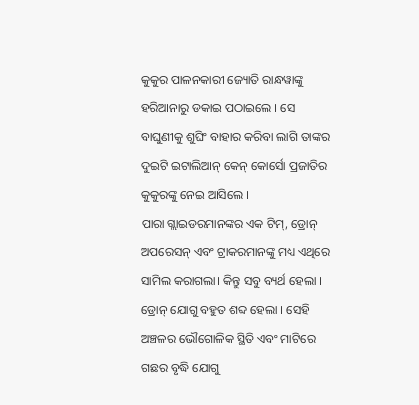କୁକୁର ପାଳନକାରୀ ଜ୍ୟୋତି ରାନ୍ଧୱାଙ୍କୁ ହରିଆନାରୁ ଡକାଇ ପଠାଇଲେ । ସେ ବାଘୁଣୀକୁ ଶୁଘିଂ ବାହାର କରିବା ଲାଗି ତାଙ୍କର ଦୁଇଟି ଇଟାଲିଆନ୍ କେନ୍ କୋର୍ସୋ ପ୍ରଜାତିର କୁକୁରଙ୍କୁ ନେଇ ଆସିଲେ ।
ପାରା ଗ୍ଲାଇଡରମାନଙ୍କର ଏକ ଟିମ୍, ଡ୍ରୋନ୍ ଅପରେସନ୍ ଏବଂ ଟ୍ରାକରମାନଙ୍କୁ ମଧ୍ୟ ଏଥିରେ ସାମିଲ କରାଗଲା। କିନ୍ତୁ ସବୁ ବ୍ୟର୍ଥ ହେଲା । ଡ୍ରୋନ୍ ଯୋଗୁ ବହୁତ ଶବ୍ଦ ହେଲା । ସେହି ଅଞ୍ଚଳର ଭୌଗୋଳିକ ସ୍ଥିତି ଏବଂ ମାଟିରେ ଗଛର ବୃଦ୍ଧି ଯୋଗୁ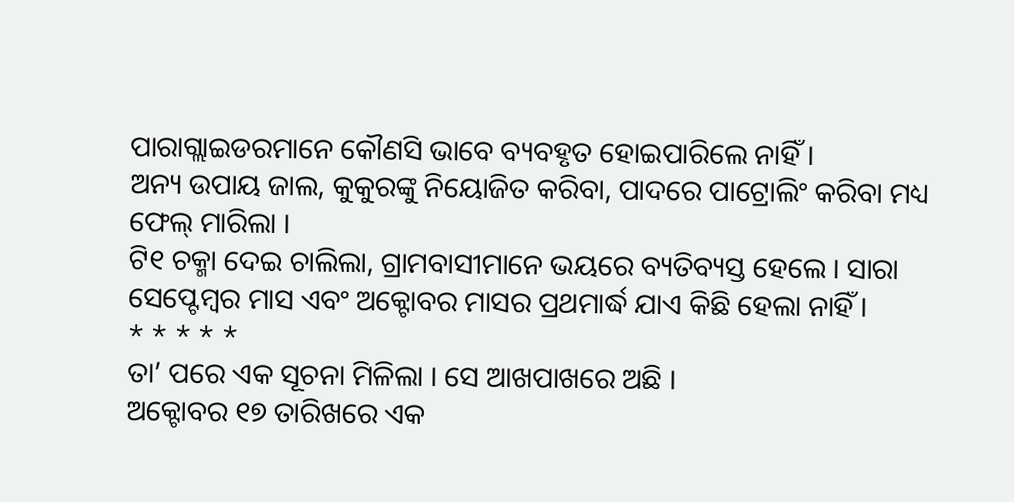ପାରାଗ୍ଲାଇଡରମାନେ କୌଣସି ଭାବେ ବ୍ୟବହୃତ ହୋଇପାରିଲେ ନାହିଁ ।
ଅନ୍ୟ ଉପାୟ ଜାଲ, କୁକୁରଙ୍କୁ ନିୟୋଜିତ କରିବା, ପାଦରେ ପାଟ୍ରୋଲିଂ କରିବା ମଧ୍ୟ ଫେଲ୍ ମାରିଲା ।
ଟି୧ ଚକ୍ମା ଦେଇ ଚାଲିଲା, ଗ୍ରାମବାସୀମାନେ ଭୟରେ ବ୍ୟତିବ୍ୟସ୍ତ ହେଲେ । ସାରା ସେପ୍ଟେମ୍ବର ମାସ ଏବଂ ଅକ୍ଟୋବର ମାସର ପ୍ରଥମାର୍ଦ୍ଧ ଯାଏ କିଛି ହେଲା ନାହିଁ ।
* * * * *
ତା’ ପରେ ଏକ ସୂଚନା ମିଳିଲା । ସେ ଆଖପାଖରେ ଅଛି ।
ଅକ୍ଟୋବର ୧୭ ତାରିଖରେ ଏକ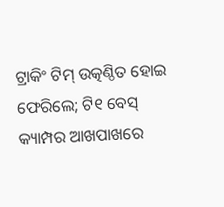ଟ୍ରାକିଂ ଟିମ୍ ଉତ୍କଣ୍ଠିତ ହୋଇ ଫେରିଲେ; ଟି୧ ବେସ୍ କ୍ୟାମ୍ପର ଆଖପାଖରେ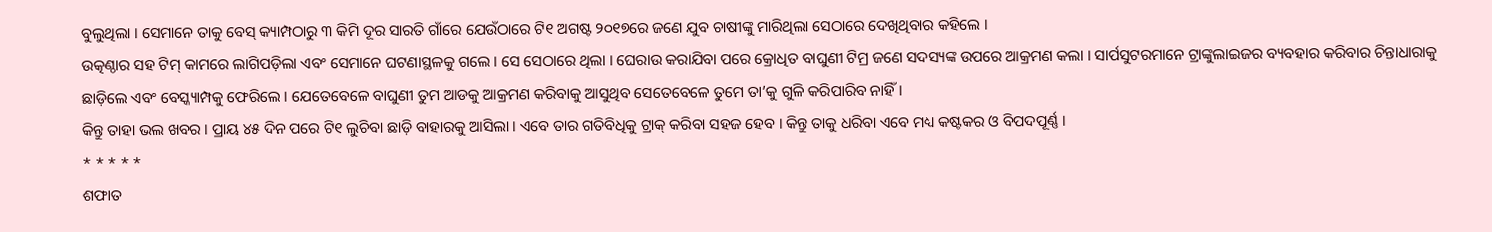ବୁଲୁଥିଲା । ସେମାନେ ତାକୁ ବେସ୍ କ୍ୟାମ୍ପଠାରୁ ୩ କିମି ଦୂର ସାରତି ଗାଁରେ ଯେଉଁଠାରେ ଟି୧ ଅଗଷ୍ଟ ୨୦୧୭ରେ ଜଣେ ଯୁବ ଚାଷୀଙ୍କୁ ମାରିଥିଲା ସେଠାରେ ଦେଖିଥିବାର କହିଲେ ।
ଉତ୍କଣ୍ଠାର ସହ ଟିମ୍ କାମରେ ଲାଗିପଡ଼ିଲା ଏବଂ ସେମାନେ ଘଟଣାସ୍ଥଳକୁ ଗଲେ । ସେ ସେଠାରେ ଥିଲା । ଘେରାଉ କରାଯିବା ପରେ କ୍ରୋଧିତ ବାଘୁଣୀ ଟିମ୍ର ଜଣେ ସଦସ୍ୟଙ୍କ ଉପରେ ଆକ୍ରମଣ କଲା । ସାର୍ପସୁଟରମାନେ ଟ୍ରାଙ୍କୁଲାଇଜର ବ୍ୟବହାର କରିବାର ଚିନ୍ତାଧାରାକୁ ଛାଡ଼ିଲେ ଏବଂ ବେସ୍କ୍ୟାମ୍ପକୁ ଫେରିଲେ । ଯେତେବେଳେ ବାଘୁଣୀ ତୁମ ଆଡକୁ ଆକ୍ରମଣ କରିବାକୁ ଆସୁଥିବ ସେତେବେଳେ ତୁମେ ତା’କୁ ଗୁଳି କରିପାରିବ ନାହିଁ ।
କିନ୍ତୁ ତାହା ଭଲ ଖବର । ପ୍ରାୟ ୪୫ ଦିନ ପରେ ଟି୧ ଲୁଚିବା ଛାଡ଼ି ବାହାରକୁ ଆସିଲା । ଏବେ ତାର ଗତିବିଧିକୁ ଟ୍ରାକ୍ କରିବା ସହଜ ହେବ । କିନ୍ତୁ ତାକୁ ଧରିବା ଏବେ ମଧ୍ୟ କଷ୍ଟକର ଓ ବିପଦପୂର୍ଣ୍ଣ ।
* * * * *
ଶଫାତ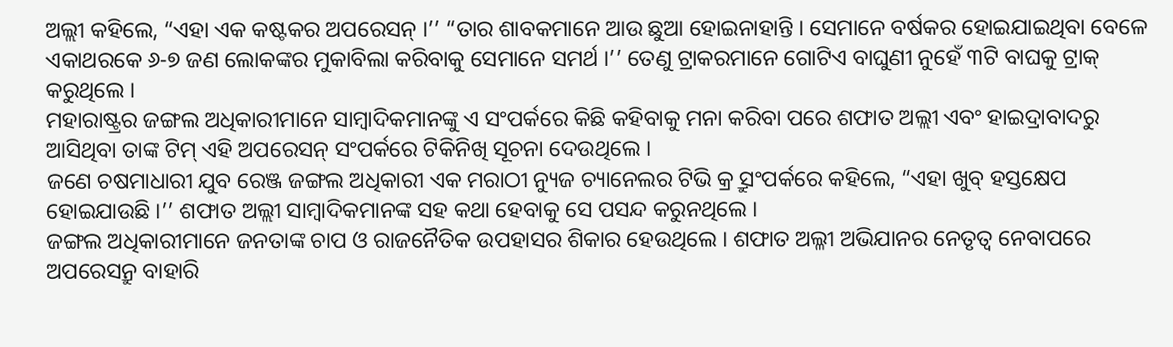ଅଲ୍ଲୀ କହିଲେ, “ଏହା ଏକ କଷ୍ଟକର ଅପରେସନ୍ ।’’ “ତାର ଶାବକମାନେ ଆଉ ଛୁଆ ହୋଇନାହାନ୍ତି । ସେମାନେ ବର୍ଷକର ହୋଇଯାଇଥିବା ବେଳେ ଏକାଥରକେ ୬-୭ ଜଣ ଲୋକଙ୍କର ମୁକାବିଲା କରିବାକୁ ସେମାନେ ସମର୍ଥ ।’’ ତେଣୁ ଟ୍ରାକରମାନେ ଗୋଟିଏ ବାଘୁଣୀ ନୁହେଁ ୩ଟି ବାଘକୁ ଟ୍ରାକ୍ କରୁଥିଲେ ।
ମହାରାଷ୍ଟ୍ରର ଜଙ୍ଗଲ ଅଧିକାରୀମାନେ ସାମ୍ବାଦିକମାନଙ୍କୁ ଏ ସଂପର୍କରେ କିଛି କହିବାକୁ ମନା କରିବା ପରେ ଶଫାତ ଅଲ୍ଲୀ ଏବଂ ହାଇଦ୍ରାବାଦରୁ ଆସିଥିବା ତାଙ୍କ ଟିମ୍ ଏହି ଅପରେସନ୍ ସଂପର୍କରେ ଟିକିନିଖି ସୂଚନା ଦେଉଥିଲେ ।
ଜଣେ ଚଷମାଧାରୀ ଯୁବ ରେଞ୍ଜ ଜଙ୍ଗଲ ଅଧିକାରୀ ଏକ ମରାଠୀ ନ୍ୟୁଜ ଚ୍ୟାନେଲର ଟିଭି କ୍ର୍ରୁ ସଂପର୍କରେ କହିଲେ, “ଏହା ଖୁବ୍ ହସ୍ତକ୍ଷେପ ହୋଇଯାଉଛି ।’’ ଶଫାତ ଅଲ୍ଲୀ ସାମ୍ବାଦିକମାନଙ୍କ ସହ କଥା ହେବାକୁ ସେ ପସନ୍ଦ କରୁନଥିଲେ ।
ଜଙ୍ଗଲ ଅଧିକାରୀମାନେ ଜନତାଙ୍କ ଚାପ ଓ ରାଜନୈତିକ ଉପହାସର ଶିକାର ହେଉଥିଲେ । ଶଫାତ ଅଲ୍ଳୀ ଅଭିଯାନର ନେତୃତ୍ୱ ନେବାପରେ ଅପରେସନ୍ରୁ ବାହାରି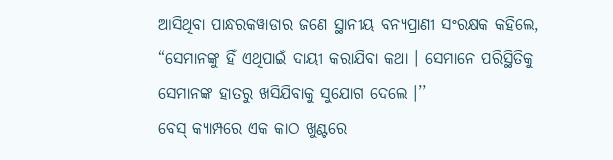ଆସିଥିବା ପାନ୍ଧରକୱାଡାର ଜଣେ ସ୍ଥାନୀୟ ବନ୍ୟପ୍ରାଣୀ ସଂରକ୍ଷକ କହିଲେ, “ସେମାନଙ୍କୁ ହିଁ ଏଥିପାଇଁ ଦାୟୀ କରାଯିବା କଥା । ସେମାନେ ପରିସ୍ଥିତିକୁ ସେମାନଙ୍କ ହାତରୁ ଖସିଯିବାକୁ ସୁଯୋଗ ଦେଲେ ।’’
ବେସ୍ କ୍ୟାମ୍ପରେ ଏକ କାଠ ଖୁଣ୍ଟରେ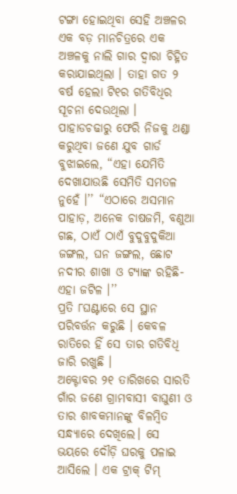ଟଙ୍ଗା ହୋଇଥିବା ସେହି ଅଞ୍ଚଳର ଏକ ବଡ଼ ମାନଚିତ୍ରରେ ଏକ ଅଞ୍ଚଳକୁ ନାଲି ଗାର ଦ୍ୱାରା ଚିହ୍ନିତ କରାଯାଇଥିଲା । ତାହା ଗତ ୨ ବର୍ଷ ହେଲା ଟି୧ର ଗତିବିଧିର ସୂଚନା ଦେଉଥିଲା ।
ପାହାଡଚଢାରୁ ଫେରି ନିଜକୁ ଥଣ୍ଡା କରୁଥିବା ଜଣେ ଯୁବ ଗାର୍ଡ ବୁଝାଇଲେ, “ଏହା ଯେମିତି ଦେଖାଯାଉଛି ସେମିତି ସମତଳ ନୁହେଁ ।’’ “ଏଠାରେ ଅସମାନ ପାହାଡ଼, ଅନେକ ଚାଷଜମି, ବଣୁଆ ଗଛ, ଠାଏଁ ଠାଏଁ ବୁଦୁବୁଦୁକିଆ ଜଙ୍ଗଲ, ଘନ ଜଙ୍ଗଲ, ଛୋଟ ନଦୀର ଶାଖା ଓ ଟ୍ୟାଙ୍କ ରହିଛି- ଏହା ଜଟିଳ ।’’
ପ୍ରତି ୮ଘଣ୍ଟାରେ ସେ ସ୍ଥାନ ପରିବର୍ତ୍ତନ କରୁଛି । କେବଳ ରାତିରେ ହିଁ ସେ ତାର ଗତିବିଧି ଜାରି ରଖୁଛି ।
ଅକ୍ଟୋବର ୨୧ ତାରିଖରେ ସାରତି ଗାଁର ଜଣେ ଗ୍ରାମବାସୀ ବାଘୁଣୀ ଓ ତାର ଶାବକମାନଙ୍କୁ ବିଳମ୍ବିତ ସନ୍ଧ୍ୟାରେ ଦେଖିଲେ। ସେ ଭୟରେ ଦୌଡ଼ି ଘରକୁ ପଳାଇ ଆସିଲେ । ଏକ ଟ୍ରାକ୍ ଟିମ୍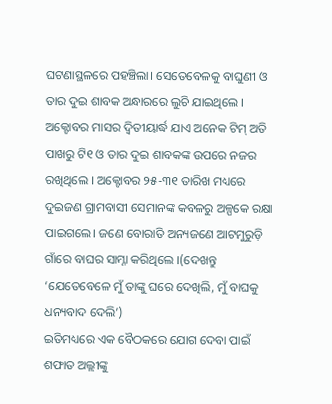ଘଟଣାସ୍ଥଳରେ ପହଞ୍ଚିଲା। ସେତେବେଳକୁ ବାଘୁଣୀ ଓ ତାର ଦୁଇ ଶାବକ ଅନ୍ଧାରରେ ଲୁଚି ଯାଇଥିଲେ ।
ଅକ୍ଟୋବର ମାସର ଦ୍ୱିତୀୟାର୍ଦ୍ଧ ଯାଏ ଅନେକ ଟିମ୍ ଅତି ପାଖରୁ ଟି୧ ଓ ତାର ଦୁଇ ଶାବକଙ୍କ ଉପରେ ନଜର ରଖିଥିଲେ । ଅକ୍ଟୋବର ୨୫-୩୧ ତାରିଖ ମଧ୍ୟରେ ଦୁଇଜଣ ଗ୍ରାମବାସୀ ସେମାନଙ୍କ କବଳରୁ ଅଳ୍ପକେ ରକ୍ଷା ପାଇଗଲେ। ଜଣେ ବୋରାତି ଅନ୍ୟଜଣେ ଆଟମୁରୁଡ଼ି ଗାଁରେ ବାଘର ସାମ୍ନା କରିଥିଲେ ।(ଦେଖନ୍ତୁ ‘ଯେତେବେଳେ ମୁଁ ତାଙ୍କୁ ଘରେ ଦେଖିଲି, ମୁଁ ବାଘକୁ ଧନ୍ୟବାଦ ଦେଲି’)
ଇତିମଧ୍ୟରେ ଏକ ବୈଠକରେ ଯୋଗ ଦେବା ପାଇଁ ଶଫାତ ଅଲ୍ଲୀଙ୍କୁ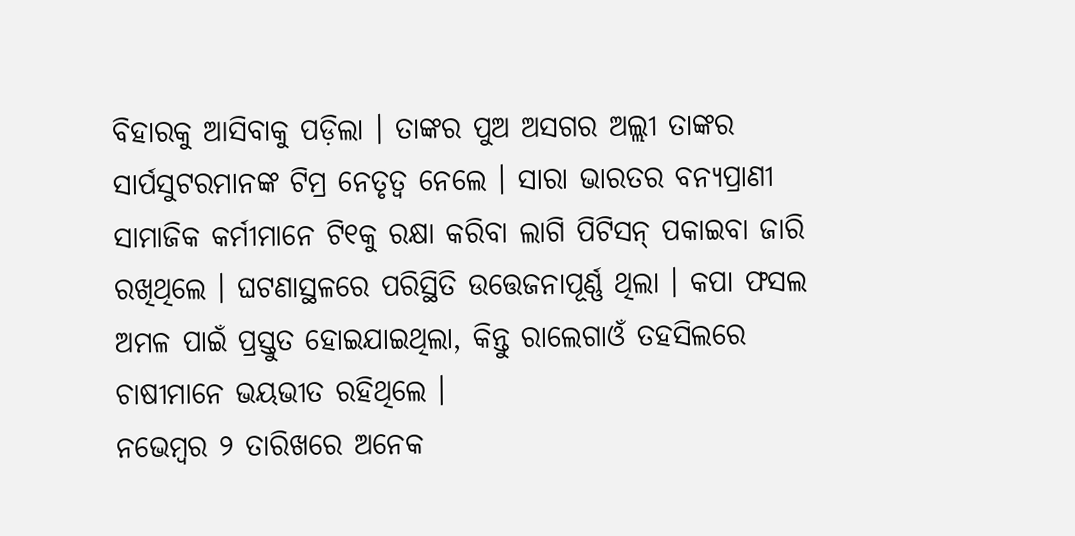ବିହାରକୁ ଆସିବାକୁ ପଡ଼ିଲା । ତାଙ୍କର ପୁଅ ଅସଗର ଅଲ୍ଲୀ ତାଙ୍କର ସାର୍ପସୁଟରମାନଙ୍କ ଟିମ୍ର ନେତୃତ୍ୱ ନେଲେ । ସାରା ଭାରତର ବନ୍ୟପ୍ରାଣୀ ସାମାଜିକ କର୍ମୀମାନେ ଟି୧କୁ ରକ୍ଷା କରିବା ଲାଗି ପିଟିସନ୍ ପକାଇବା ଜାରି ରଖିଥିଲେ । ଘଟଣାସ୍ଥଳରେ ପରିସ୍ଥିତି ଉତ୍ତେଜନାପୂର୍ଣ୍ଣ ଥିଲା । କପା ଫସଲ ଅମଳ ପାଇଁ ପ୍ରସ୍ତୁତ ହୋଇଯାଇଥିଲା, କିନ୍ତୁ ରାଲେଗାଓଁ ତହସିଲରେ ଚାଷୀମାନେ ଭୟଭୀତ ରହିଥିଲେ ।
ନଭେମ୍ବର ୨ ତାରିଖରେ ଅନେକ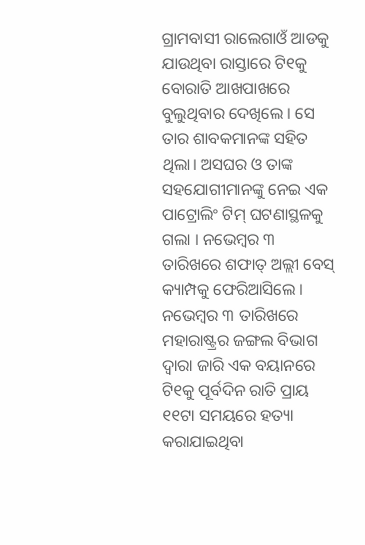ଗ୍ରାମବାସୀ ରାଲେଗାଓଁ ଆଡକୁ ଯାଉଥିବା ରାସ୍ତାରେ ଟି୧କୁ ବୋରାତି ଆଖପାଖରେ ବୁଲୁଥିବାର ଦେଖିଲେ । ସେ ତାର ଶାବକମାନଙ୍କ ସହିତ ଥିଲା। ଅସଘର ଓ ତାଙ୍କ ସହଯୋଗୀମାନଙ୍କୁ ନେଇ ଏକ ପାଟ୍ରୋଲିଂ ଟିମ୍ ଘଟଣାସ୍ଥଳକୁ ଗଲା । ନଭେମ୍ବର ୩ ତାରିଖରେ ଶଫାତ୍ ଅଲ୍ଲୀ ବେସ୍ କ୍ୟାମ୍ପକୁ ଫେରିଆସିଲେ ।
ନଭେମ୍ବର ୩ ତାରିଖରେ ମହାରାଷ୍ଟ୍ରର ଜଙ୍ଗଲ ବିଭାଗ ଦ୍ୱାରା ଜାରି ଏକ ବୟାନରେ ଟି୧କୁ ପୂର୍ବଦିନ ରାତି ପ୍ରାୟ ୧୧ଟା ସମୟରେ ହତ୍ୟା କରାଯାଇଥିବା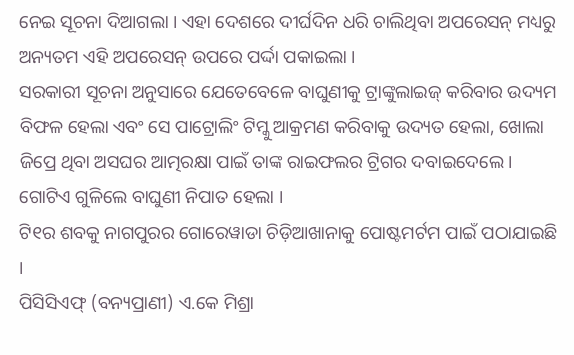ନେଇ ସୂଚନା ଦିଆଗଲା । ଏହା ଦେଶରେ ଦୀର୍ଘଦିନ ଧରି ଚାଲିଥିବା ଅପରେସନ୍ ମଧ୍ୟରୁ ଅନ୍ୟତମ ଏହି ଅପରେସନ୍ ଉପରେ ପର୍ଦ୍ଦା ପକାଇଲା ।
ସରକାରୀ ସୂଚନା ଅନୁସାରେ ଯେତେବେଳେ ବାଘୁଣୀକୁ ଟ୍ରାଙ୍କୁଲାଇଜ୍ କରିବାର ଉଦ୍ୟମ ବିଫଳ ହେଲା ଏବଂ ସେ ପାଟ୍ରୋଲିଂ ଟିମ୍କୁ ଆକ୍ରମଣ କରିବାକୁ ଉଦ୍ୟତ ହେଲା, ଖୋଲା ଜିପ୍ରେ ଥିବା ଅସଘର ଆତ୍ମରକ୍ଷା ପାଇଁ ତାଙ୍କ ରାଇଫଲର ଟ୍ରିଗର ଦବାଇଦେଲେ। ଗୋଟିଏ ଗୁଳିଲେ ବାଘୁଣୀ ନିପାତ ହେଲା ।
ଟି୧ର ଶବକୁ ନାଗପୁରର ଗୋରେୱାଡା ଚିଡ଼ିଆଖାନାକୁ ପୋଷ୍ଟମର୍ଟମ ପାଇଁ ପଠାଯାଇଛି ।
ପିସିସିଏଫ୍ (ବନ୍ୟପ୍ରାଣୀ) ଏ.କେ ମିଶ୍ରା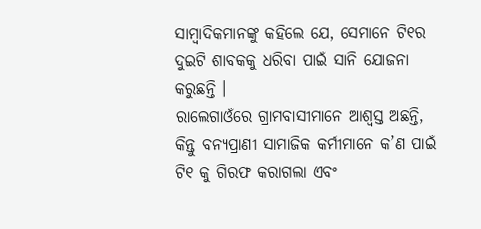ସାମ୍ବାଦିକମାନଙ୍କୁ କହିଲେ ଯେ, ସେମାନେ ଟି୧ର ଦୁଇଟି ଶାବକକୁ ଧରିବା ପାଇଁ ସାନି ଯୋଜନା କରୁଛନ୍ତି ।
ରାଲେଗାଓଁରେ ଗ୍ରାମବାସୀମାନେ ଆଶ୍ୱସ୍ତ ଅଛନ୍ତି, କିନ୍ତୁ ବନ୍ୟପ୍ରାଣୀ ସାମାଜିକ କର୍ମୀମାନେ କ’ଣ ପାଇଁ ଟି୧ କୁ ଗିରଫ କରାଗଲା ଏବଂ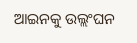ଆଇନକୁ ଉଲ୍ଲଂଘନ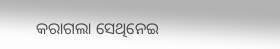କରାଗଲା ସେଥିନେଇ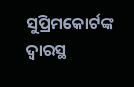ସୁପ୍ରିମକୋର୍ଟଙ୍କ ଦ୍ୱାରସ୍ଥ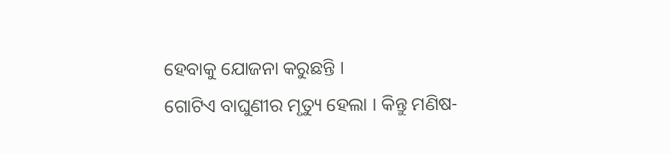ହେବାକୁ ଯୋଜନା କରୁଛନ୍ତି ।
ଗୋଟିଏ ବାଘୁଣୀର ମୃତ୍ୟୁ ହେଲା । କିନ୍ତୁ ମଣିଷ-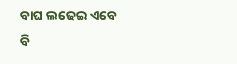ବାଘ ଲଢେଇ ଏବେ ବି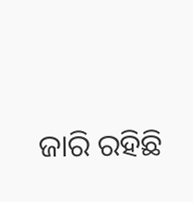ଜାରି ରହିଛି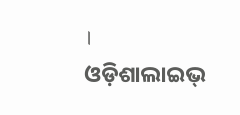।
ଓଡ଼ିଶାଲାଇଭ୍